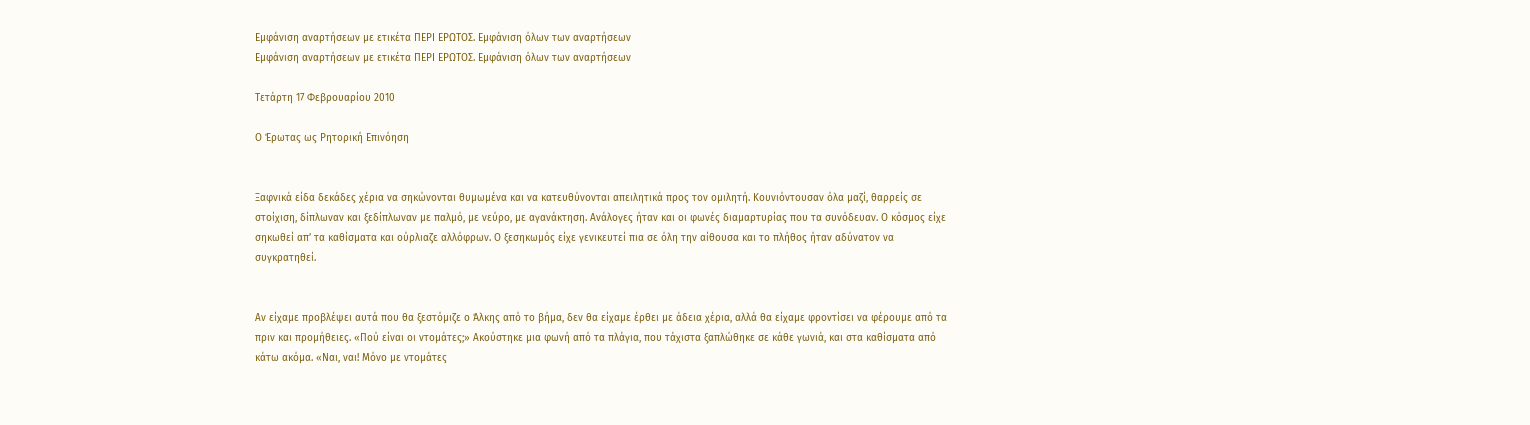Εμφάνιση αναρτήσεων με ετικέτα ΠΕΡΙ ΕΡΩΤΟΣ. Εμφάνιση όλων των αναρτήσεων
Εμφάνιση αναρτήσεων με ετικέτα ΠΕΡΙ ΕΡΩΤΟΣ. Εμφάνιση όλων των αναρτήσεων

Τετάρτη 17 Φεβρουαρίου 2010

Ο Έρωτας ως Ρητορική Επινόηση


Ξαφνικά είδα δεκάδες χέρια να σηκώνονται θυμωμένα και να κατευθύνονται απειλητικά προς τον ομιλητή. Κουνιόντουσαν όλα μαζί, θαρρείς σε στοίχιση, δίπλωναν και ξεδίπλωναν με παλμό, με νεύρο, με αγανάκτηση. Ανάλογες ήταν και οι φωνές διαμαρτυρίας που τα συνόδευαν. Ο κόσμος είχε σηκωθεί απ’ τα καθίσματα και ούρλιαζε αλλόφρων. Ο ξεσηκωμός είχε γενικευτεί πια σε όλη την αίθουσα και το πλήθος ήταν αδύνατον να συγκρατηθεί.


Αν είχαμε προβλέψει αυτά που θα ξεστόμιζε ο Άλκης από το βήμα, δεν θα είχαμε έρθει με άδεια χέρια, αλλά θα είχαμε φροντίσει να φέρουμε από τα πριν και προμήθειες. «Πού είναι οι ντομάτες;» Ακούστηκε μια φωνή από τα πλάγια, που τάχιστα ξαπλώθηκε σε κάθε γωνιά, και στα καθίσματα από κάτω ακόμα. «Ναι, ναι! Μόνο με ντομάτες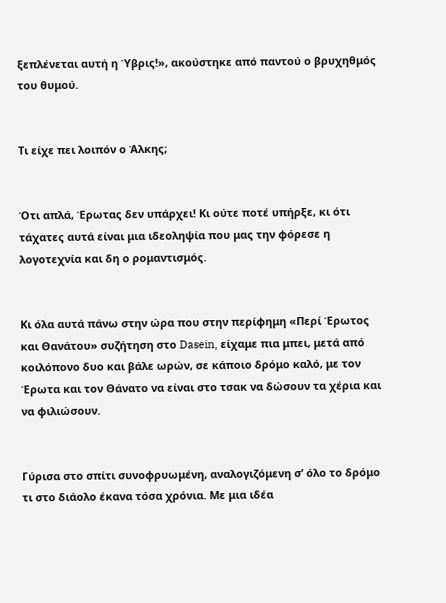ξεπλένεται αυτή η Ύβρις!», ακούστηκε από παντού ο βρυχηθμός του θυμού.


Τι είχε πει λοιπόν ο Άλκης;


Ότι απλά, Έρωτας δεν υπάρχει! Κι ούτε ποτέ υπήρξε, κι ότι τάχατες αυτά είναι μια ιδεοληψία που μας την φόρεσε η λογοτεχνία και δη ο ρομαντισμός.


Κι όλα αυτά πάνω στην ώρα που στην περίφημη «Περί Έρωτος και Θανάτου» συζήτηση στο Dasein, είχαμε πια μπει, μετά από κοιλόπονο δυο και βάλε ωρών, σε κάποιο δρόμο καλό, με τον Έρωτα και τον Θάνατο να είναι στο τσακ να δώσουν τα χέρια και να φιλιώσουν.


Γύρισα στο σπίτι συνοφρυωμένη, αναλογιζόμενη σ’ όλο το δρόμο τι στο διάολο έκανα τόσα χρόνια. Με μια ιδέα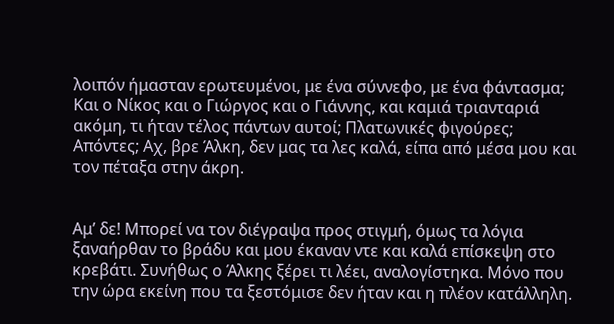λοιπόν ήμασταν ερωτευμένοι, με ένα σύννεφο, με ένα φάντασμα; Και ο Νίκος και ο Γιώργος και ο Γιάννης, και καμιά τριανταριά ακόμη, τι ήταν τέλος πάντων αυτοί; Πλατωνικές φιγούρες; Απόντες; Αχ, βρε Άλκη, δεν μας τα λες καλά, είπα από μέσα μου και τον πέταξα στην άκρη.


Αμ’ δε! Μπορεί να τον διέγραψα προς στιγμή, όμως τα λόγια ξαναήρθαν το βράδυ και μου έκαναν ντε και καλά επίσκεψη στο κρεβάτι. Συνήθως ο Άλκης ξέρει τι λέει, αναλογίστηκα. Μόνο που την ώρα εκείνη που τα ξεστόμισε δεν ήταν και η πλέον κατάλληλη.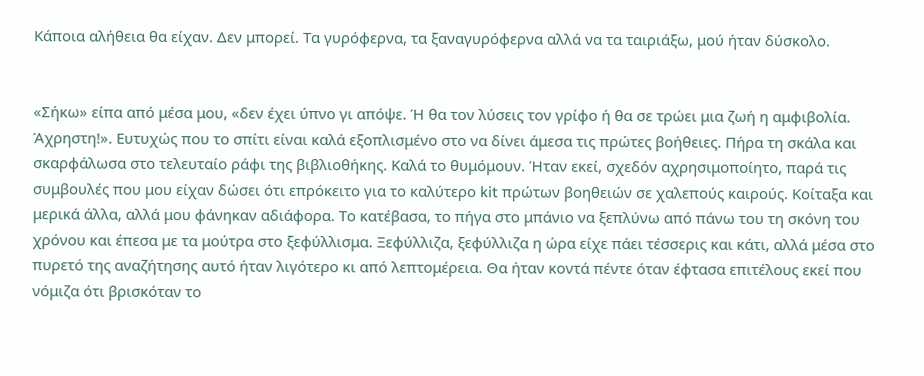Κάποια αλήθεια θα είχαν. Δεν μπορεί. Τα γυρόφερνα, τα ξαναγυρόφερνα αλλά να τα ταιριάξω, μού ήταν δύσκολο.


«Σήκω» είπα από μέσα μου, «δεν έχει ύπνο γι απόψε. Ή θα τον λύσεις τον γρίφο ή θα σε τρώει μια ζωή η αμφιβολία. Άχρηστη!». Ευτυχώς που το σπίτι είναι καλά εξοπλισμένο στο να δίνει άμεσα τις πρώτες βοήθειες. Πήρα τη σκάλα και σκαρφάλωσα στο τελευταίο ράφι της βιβλιοθήκης. Καλά το θυμόμουν. Ήταν εκεί, σχεδόν αχρησιμοποίητο, παρά τις συμβουλές που μου είχαν δώσει ότι επρόκειτο για το καλύτερο kit πρώτων βοηθειών σε χαλεπούς καιρούς. Κοίταξα και μερικά άλλα, αλλά μου φάνηκαν αδιάφορα. Το κατέβασα, το πήγα στο μπάνιο να ξεπλύνω από πάνω του τη σκόνη του χρόνου και έπεσα με τα μούτρα στο ξεφύλλισμα. Ξεφύλλιζα, ξεφύλλιζα η ώρα είχε πάει τέσσερις και κάτι, αλλά μέσα στο πυρετό της αναζήτησης αυτό ήταν λιγότερο κι από λεπτομέρεια. Θα ήταν κοντά πέντε όταν έφτασα επιτέλους εκεί που νόμιζα ότι βρισκόταν το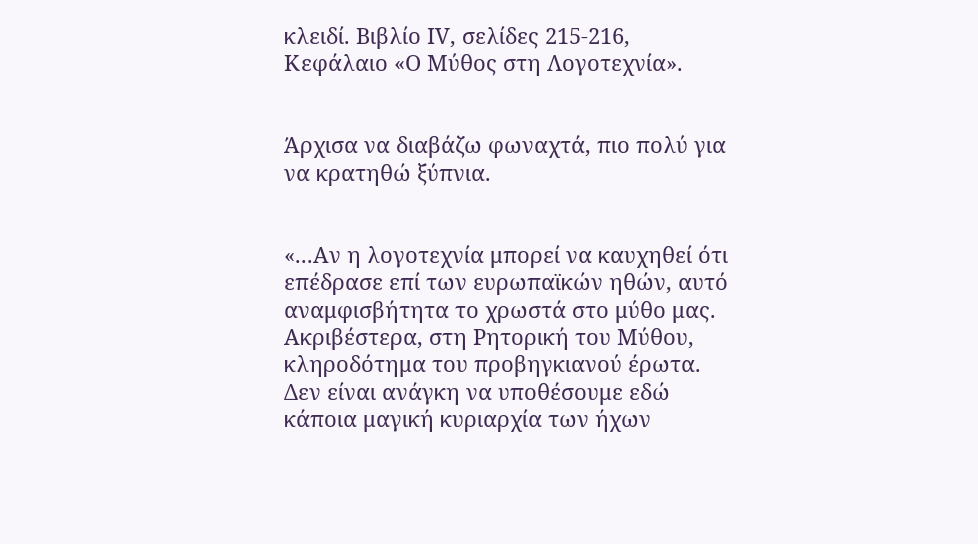κλειδί. Βιβλίο ΙV, σελίδες 215-216, Κεφάλαιο «Ο Μύθος στη Λογοτεχνία».


Άρχισα να διαβάζω φωναχτά, πιο πολύ για να κρατηθώ ξύπνια.


«...Αν η λογοτεχνία μπορεί να καυχηθεί ότι επέδρασε επί των ευρωπαϊκών ηθών, αυτό αναμφισβήτητα το χρωστά στο μύθο μας. Ακριβέστερα, στη Ρητορική του Μύθου, κληροδότημα του προβηγκιανού έρωτα. Δεν είναι ανάγκη να υποθέσουμε εδώ κάποια μαγική κυριαρχία των ήχων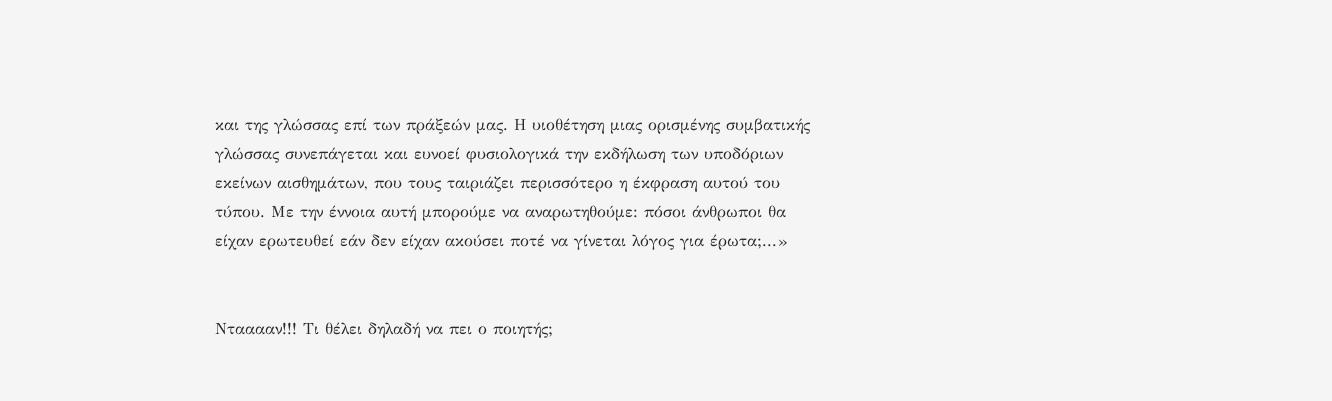και της γλώσσας επί των πράξεών μας. Η υιοθέτηση μιας ορισμένης συμβατικής γλώσσας συνεπάγεται και ευνοεί φυσιολογικά την εκδήλωση των υποδόριων εκείνων αισθημάτων, που τους ταιριάζει περισσότερο η έκφραση αυτού του τύπου. Με την έννοια αυτή μπορούμε να αναρωτηθούμε: πόσοι άνθρωποι θα είχαν ερωτευθεί εάν δεν είχαν ακούσει ποτέ να γίνεται λόγος για έρωτα;...»


Ντααααν!!! Τι θέλει δηλαδή να πει ο ποιητής;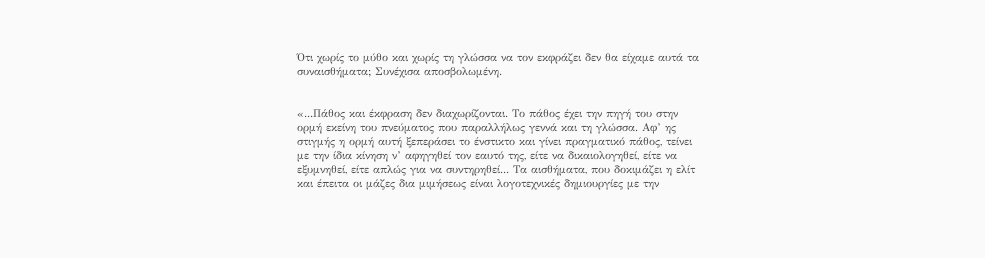Ότι χωρίς το μύθο και χωρίς τη γλώσσα να τον εκφράζει δεν θα είχαμε αυτά τα συναισθήματα; Συνέχισα αποσβολωμένη.


«...Πάθος και έκφραση δεν διαχωρίζονται. Το πάθος έχει την πηγή του στην ορμή εκείνη του πνεύματος που παραλλήλως γεννά και τη γλώσσα. Αφ’ ης στιγμής η ορμή αυτή ξεπεράσει το ένστικτο και γίνει πραγματικό πάθος, τείνει με την ίδια κίνηση ν’ αφηγηθεί τον εαυτό της, είτε να δικαιολογηθεί, είτε να εξυμνηθεί, είτε απλώς για να συντηρηθεί... Τα αισθήματα, που δοκιμάζει η ελίτ και έπειτα οι μάζες δια μιμήσεως είναι λογοτεχνικές δημιουργίες με την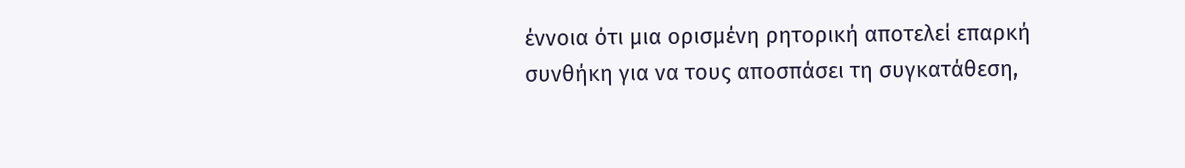έννοια ότι μια ορισμένη ρητορική αποτελεί επαρκή συνθήκη για να τους αποσπάσει τη συγκατάθεση,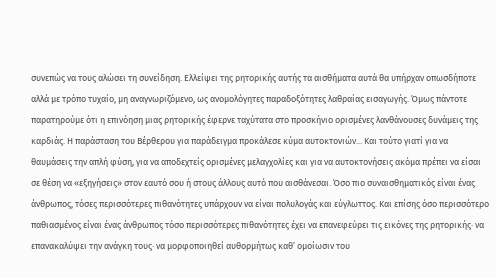συνεπώς να τους αλώσει τη συνείδηση. Ελλείψει της ρητορικής αυτής τα αισθήματα αυτά θα υπήρχαν οπωσδήποτε αλλά με τρόπο τυχαίο, μη αναγνωριζόμενο, ως ανομολόγητες παραδοξότητες λαθραίας εισαγωγής. Όμως πάντοτε παρατηρούμε ότι η επινόηση μιας ρητορικής έφερνε ταχύτατα στο προσκήνιο ορισμένες λανθάνουσες δυνάμεις της καρδιάς. Η παράσταση του Βέρθερου για παράδειγμα προκάλεσε κύμα αυτοκτονιών... Και τούτο γιατί για να θαυμάσεις την απλή φύση, για να αποδεχτείς ορισμένες μελαγχολίες και για να αυτοκτονήσεις ακόμα πρέπει να είσαι σε θέση να «εξηγήσεις» στον εαυτό σου ή στους άλλους αυτό που αισθάνεσαι. Όσο πιο συναισθηματικός είναι ένας άνθρωπος, τόσες περισσότερες πιθανότητες υπάρχουν να είναι πολυλογάς και εύγλωττος. Και επίσης όσο περισσότερο παθιασμένος είναι ένας άνθρωπος τόσο περισσότερες πιθανότητες έχει να επανεφεύρει τις εικόνες της ρητορικής· να επανακαλύψει την ανάγκη τους· να μορφοποιηθεί αυθορμήτως καθ’ ομοίωσιν του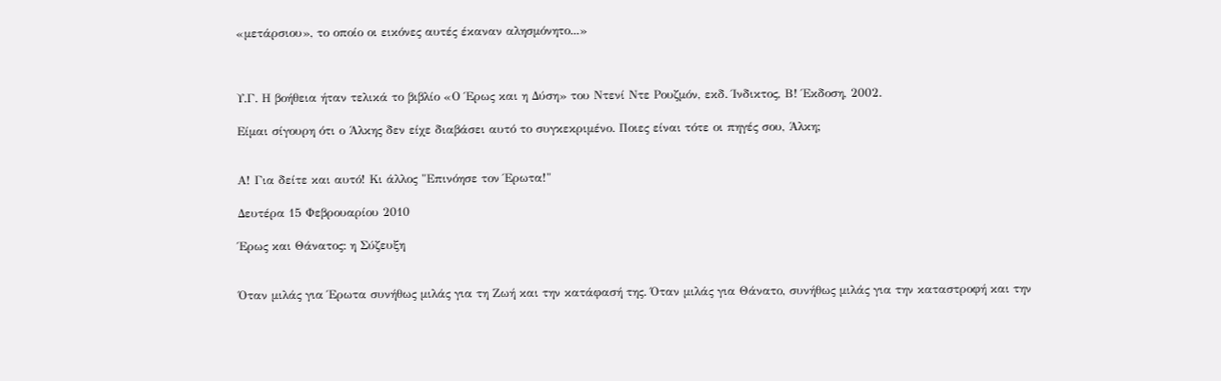«μετάρσιου», το οποίο οι εικόνες αυτές έκαναν αλησμόνητο...»



Υ.Γ. Η βοήθεια ήταν τελικά το βιβλίο «Ο Έρως και η Δύση» του Ντενί Ντε Ρουζμόν, εκδ. Ίνδικτος, Β! Έκδοση, 2002.

Είμαι σίγουρη ότι ο Άλκης δεν είχε διαβάσει αυτό το συγκεκριμένο. Ποιες είναι τότε οι πηγές σου, Άλκη;


Α! Για δείτε και αυτό! Κι άλλος "Επινόησε τον Έρωτα!"

Δευτέρα 15 Φεβρουαρίου 2010

Έρως και Θάνατος: η Σύζευξη


Όταν μιλάς για Έρωτα συνήθως μιλάς για τη Ζωή και την κατάφασή της. Όταν μιλάς για Θάνατο, συνήθως μιλάς για την καταστροφή και την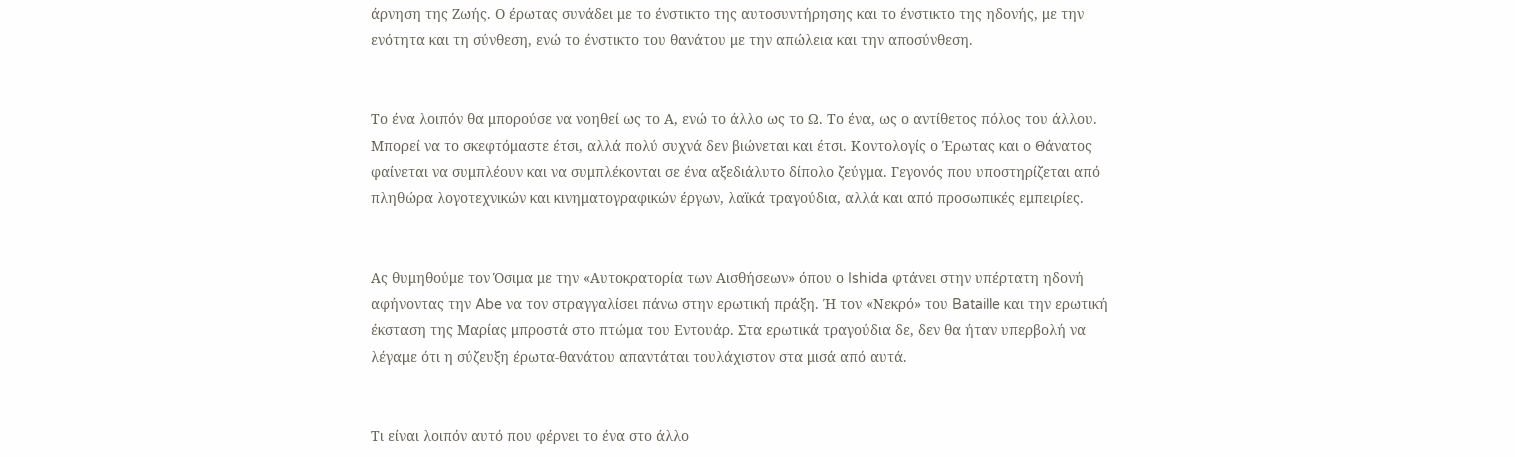άρνηση της Ζωής. Ο έρωτας συνάδει με το ένστικτο της αυτοσυντήρησης και το ένστικτο της ηδονής, με την ενότητα και τη σύνθεση, ενώ το ένστικτο του θανάτου με την απώλεια και την αποσύνθεση.


Το ένα λοιπόν θα μπορούσε να νοηθεί ως το Α, ενώ το άλλο ως το Ω. Το ένα, ως ο αντίθετος πόλος του άλλου. Μπορεί να το σκεφτόμαστε έτσι, αλλά πολύ συχνά δεν βιώνεται και έτσι. Κοντολογίς ο Έρωτας και ο Θάνατος φαίνεται να συμπλέουν και να συμπλέκονται σε ένα αξεδιάλυτο δίπολο ζεύγμα. Γεγονός που υποστηρίζεται από πληθώρα λογοτεχνικών και κινηματογραφικών έργων, λαϊκά τραγούδια, αλλά και από προσωπικές εμπειρίες.


Ας θυμηθούμε τον Όσιμα με την «Αυτοκρατορία των Αισθήσεων» όπου ο Ishida φτάνει στην υπέρτατη ηδονή αφήνοντας την Abe να τον στραγγαλίσει πάνω στην ερωτική πράξη. Ή τον «Νεκρό» του Bataille και την ερωτική έκσταση της Μαρίας μπροστά στο πτώμα του Εντουάρ. Στα ερωτικά τραγούδια δε, δεν θα ήταν υπερβολή να λέγαμε ότι η σύζευξη έρωτα-θανάτου απαντάται τουλάχιστον στα μισά από αυτά.


Τι είναι λοιπόν αυτό που φέρνει το ένα στο άλλο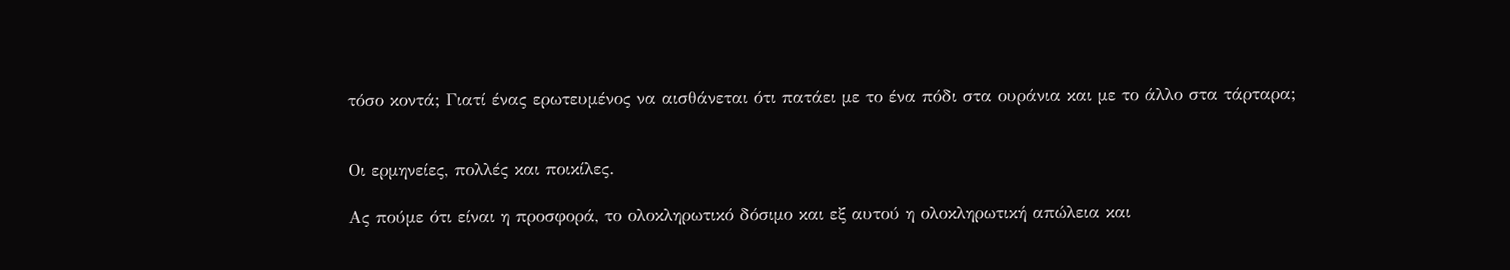τόσο κοντά; Γιατί ένας ερωτευμένος να αισθάνεται ότι πατάει με το ένα πόδι στα ουράνια και με το άλλο στα τάρταρα;


Οι ερμηνείες, πολλές και ποικίλες.

Ας πούμε ότι είναι η προσφορά, το ολοκληρωτικό δόσιμο και εξ αυτού η ολοκληρωτική απώλεια και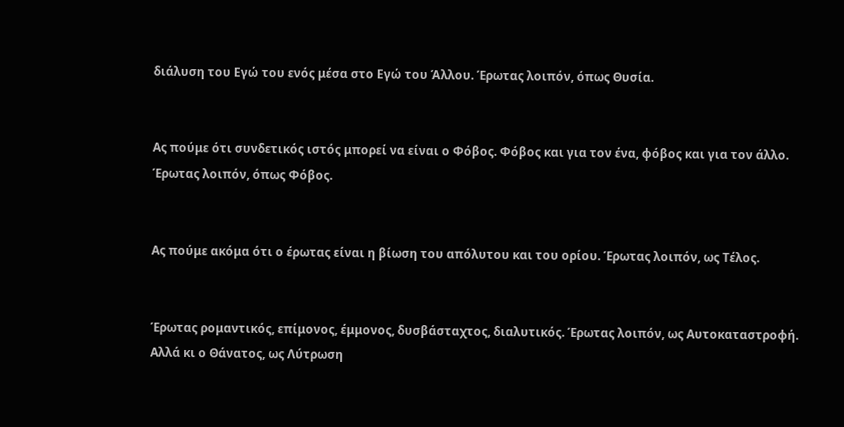διάλυση του Εγώ του ενός μέσα στο Εγώ του Άλλου. Έρωτας λοιπόν, όπως Θυσία.


Ας πούμε ότι συνδετικός ιστός μπορεί να είναι ο Φόβος. Φόβος και για τον ένα, φόβος και για τον άλλο. Έρωτας λοιπόν, όπως Φόβος.


Ας πούμε ακόμα ότι ο έρωτας είναι η βίωση του απόλυτου και του ορίου. Έρωτας λοιπόν, ως Τέλος.


Έρωτας ρομαντικός, επίμονος, έμμονος, δυσβάσταχτος, διαλυτικός. Έρωτας λοιπόν, ως Αυτοκαταστροφή. Αλλά κι ο Θάνατος, ως Λύτρωση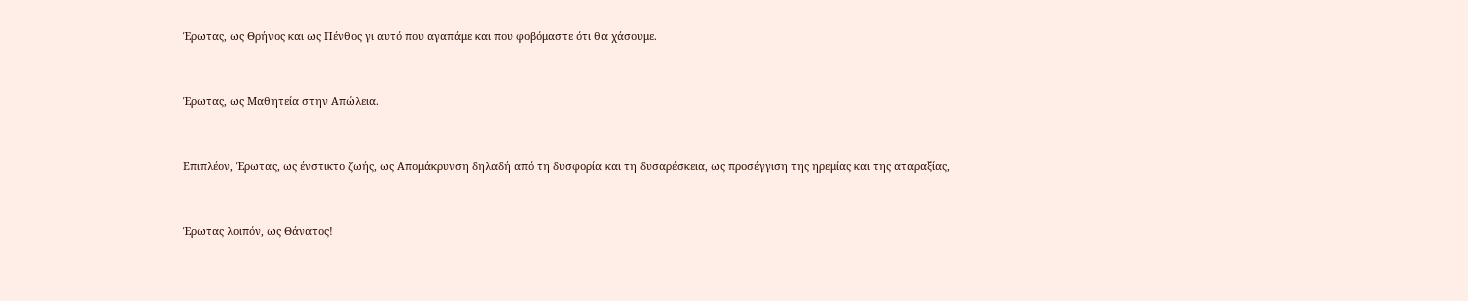Έρωτας, ως Θρήνος και ως Πένθος γι αυτό που αγαπάμε και που φοβόμαστε ότι θα χάσουμε.


Έρωτας, ως Μαθητεία στην Απώλεια.


Επιπλέον, Έρωτας, ως ένστικτο ζωής, ως Απομάκρυνση δηλαδή από τη δυσφορία και τη δυσαρέσκεια, ως προσέγγιση της ηρεμίας και της αταραξίας,


Έρωτας λοιπόν, ως Θάνατος!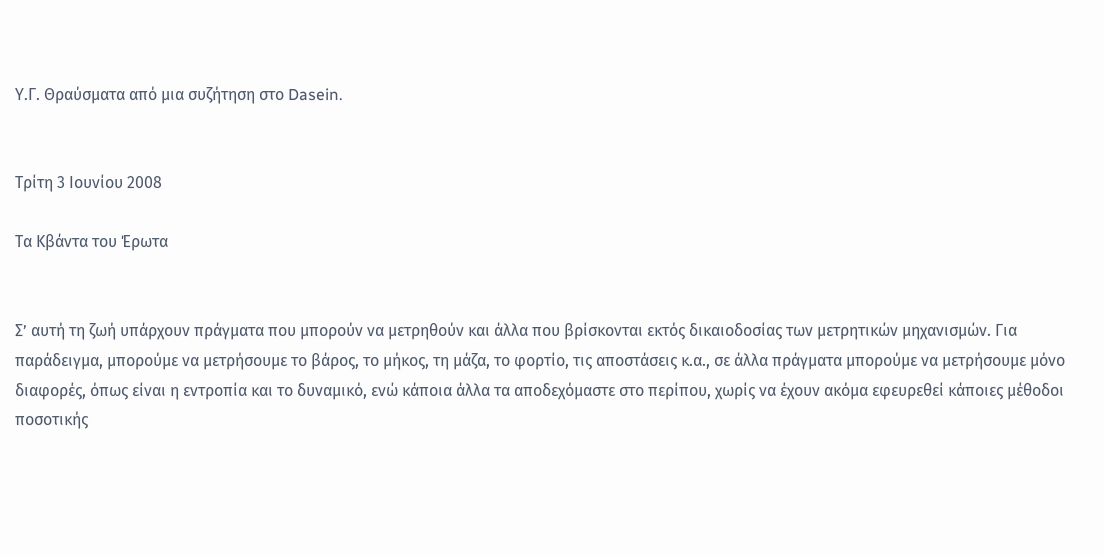Υ.Γ. Θραύσματα από μια συζήτηση στο Dasein.


Τρίτη 3 Ιουνίου 2008

Τα Κβάντα του Έρωτα


Σ’ αυτή τη ζωή υπάρχουν πράγματα που μπορούν να μετρηθούν και άλλα που βρίσκονται εκτός δικαιοδοσίας των μετρητικών μηχανισμών. Για παράδειγμα, μπορούμε να μετρήσουμε το βάρος, το μήκος, τη μάζα, το φορτίο, τις αποστάσεις κ.α., σε άλλα πράγματα μπορούμε να μετρήσουμε μόνο διαφορές, όπως είναι η εντροπία και το δυναμικό, ενώ κάποια άλλα τα αποδεχόμαστε στο περίπου, χωρίς να έχουν ακόμα εφευρεθεί κάποιες μέθοδοι ποσοτικής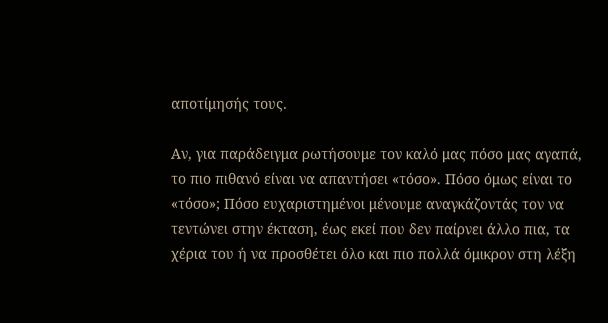αποτίμησής τους.

Αν, για παράδειγμα ρωτήσουμε τον καλό μας πόσο μας αγαπά, το πιο πιθανό είναι να απαντήσει «τόσο». Πόσο όμως είναι το «τόσο»; Πόσο ευχαριστημένοι μένουμε αναγκάζοντάς τον να τεντώνει στην έκταση, έως εκεί που δεν παίρνει άλλο πια, τα χέρια του ή να προσθέτει όλο και πιο πολλά όμικρον στη λέξη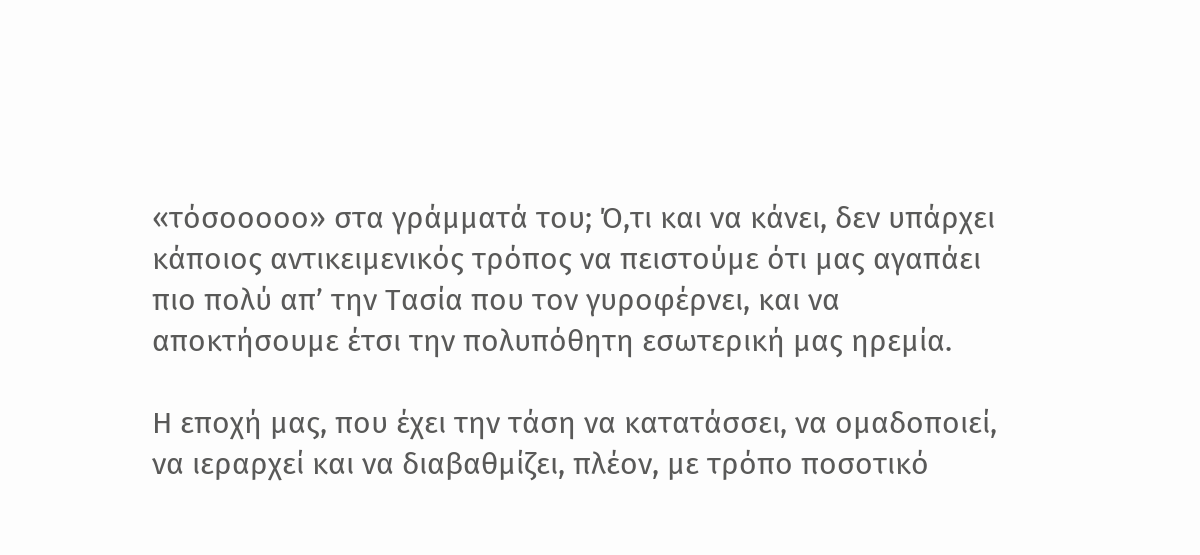«τόσοοοοο» στα γράμματά του; Ό,τι και να κάνει, δεν υπάρχει κάποιος αντικειμενικός τρόπος να πειστούμε ότι μας αγαπάει πιο πολύ απ’ την Τασία που τον γυροφέρνει, και να αποκτήσουμε έτσι την πολυπόθητη εσωτερική μας ηρεμία.

Η εποχή μας, που έχει την τάση να κατατάσσει, να ομαδοποιεί, να ιεραρχεί και να διαβαθμίζει, πλέον, με τρόπο ποσοτικό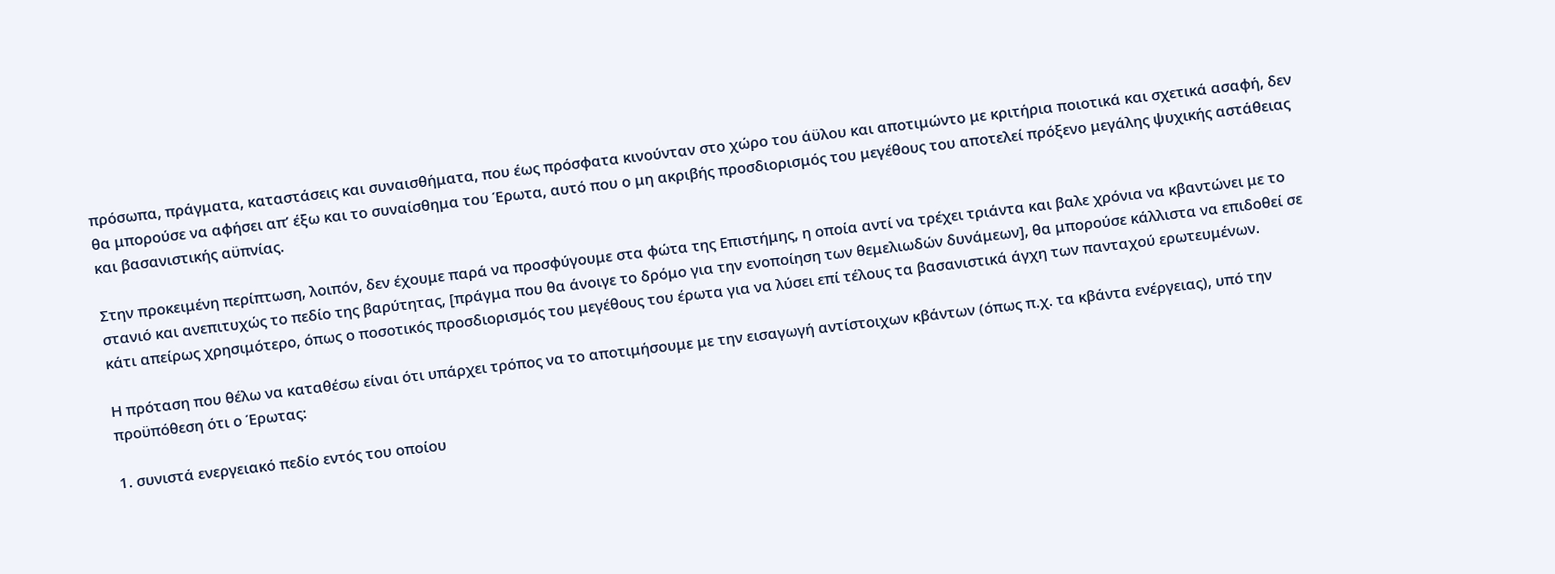πρόσωπα, πράγματα, καταστάσεις και συναισθήματα, που έως πρόσφατα κινούνταν στο χώρο του άϋλου και αποτιμώντο με κριτήρια ποιοτικά και σχετικά ασαφή, δεν θα μπορούσε να αφήσει απ’ έξω και το συναίσθημα του Έρωτα, αυτό που ο μη ακριβής προσδιορισμός του μεγέθους του αποτελεί πρόξενο μεγάλης ψυχικής αστάθειας και βασανιστικής αϋπνίας.

Στην προκειμένη περίπτωση, λοιπόν, δεν έχουμε παρά να προσφύγουμε στα φώτα της Επιστήμης, η οποία αντί να τρέχει τριάντα και βαλε χρόνια να κβαντώνει με το στανιό και ανεπιτυχώς το πεδίο της βαρύτητας, [πράγμα που θα άνοιγε το δρόμο για την ενοποίηση των θεμελιωδών δυνάμεων], θα μπορούσε κάλλιστα να επιδοθεί σε κάτι απείρως χρησιμότερο, όπως ο ποσοτικός προσδιορισμός του μεγέθους του έρωτα για να λύσει επί τέλους τα βασανιστικά άγχη των πανταχού ερωτευμένων.

Η πρόταση που θέλω να καταθέσω είναι ότι υπάρχει τρόπος να το αποτιμήσουμε με την εισαγωγή αντίστοιχων κβάντων (όπως π.χ. τα κβάντα ενέργειας), υπό την προϋπόθεση ότι ο Έρωτας:

1. συνιστά ενεργειακό πεδίο εντός του οποίου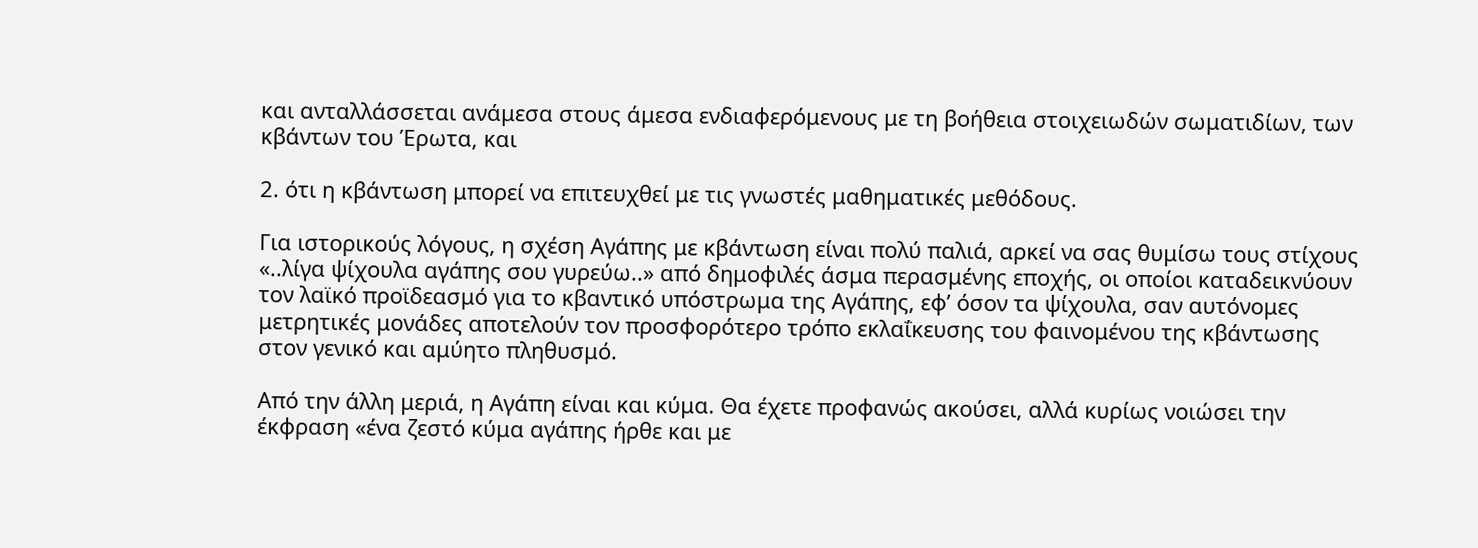και ανταλλάσσεται ανάμεσα στους άμεσα ενδιαφερόμενους με τη βοήθεια στοιχειωδών σωματιδίων, των κβάντων του Έρωτα, και

2. ότι η κβάντωση μπορεί να επιτευχθεί με τις γνωστές μαθηματικές μεθόδους.

Για ιστορικούς λόγους, η σχέση Αγάπης με κβάντωση είναι πολύ παλιά, αρκεί να σας θυμίσω τους στίχους «..λίγα ψίχουλα αγάπης σου γυρεύω..» από δημοφιλές άσμα περασμένης εποχής, οι οποίοι καταδεικνύουν τον λαϊκό προϊδεασμό για το κβαντικό υπόστρωμα της Αγάπης, εφ’ όσον τα ψίχουλα, σαν αυτόνομες μετρητικές μονάδες αποτελούν τον προσφορότερο τρόπο εκλαΐκευσης του φαινομένου της κβάντωσης στον γενικό και αμύητο πληθυσμό.

Από την άλλη μεριά, η Αγάπη είναι και κύμα. Θα έχετε προφανώς ακούσει, αλλά κυρίως νοιώσει την έκφραση «ένα ζεστό κύμα αγάπης ήρθε και με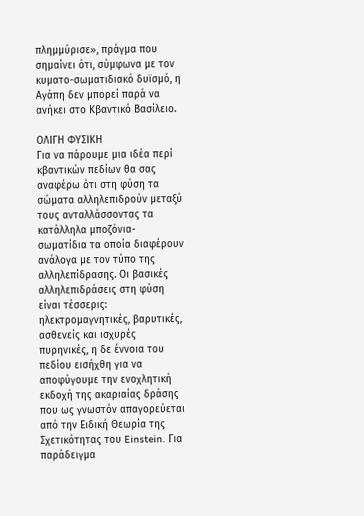πλημμύρισε», πράγμα που σημαίνει ότι, σύμφωνα με τον κυματο-σωματιδιακό δυϊσμό, η Αγάπη δεν μπορεί παρά να ανήκει στο Κβαντικό Βασίλειο.

ΟΛΙΓΗ ΦΥΣΙΚΗ
Για να πάρουμε μια ιδέα περί κβαντικών πεδίων θα σας αναφέρω ότι στη φύση τα σώματα αλληλεπιδρούν μεταξύ τους ανταλλάσσοντας τα κατάλληλα μποζόνια-σωματίδια τα οποία διαφέρουν ανάλογα με τον τύπο της αλληλεπίδρασης. Οι βασικές αλληλεπιδράσεις στη φύση είναι τέσσερις: ηλεκτρομαγνητικές, βαρυτικές, ασθενείς και ισχυρές πυρηνικές, η δε έννοια του πεδίου εισήχθη για να αποφύγουμε την ενοχλητική εκδοχή της ακαριαίας δράσης που ως γνωστόν απαγορεύεται από την Ειδική Θεωρία της Σχετικότητας του Einstein. Για παράδειγμα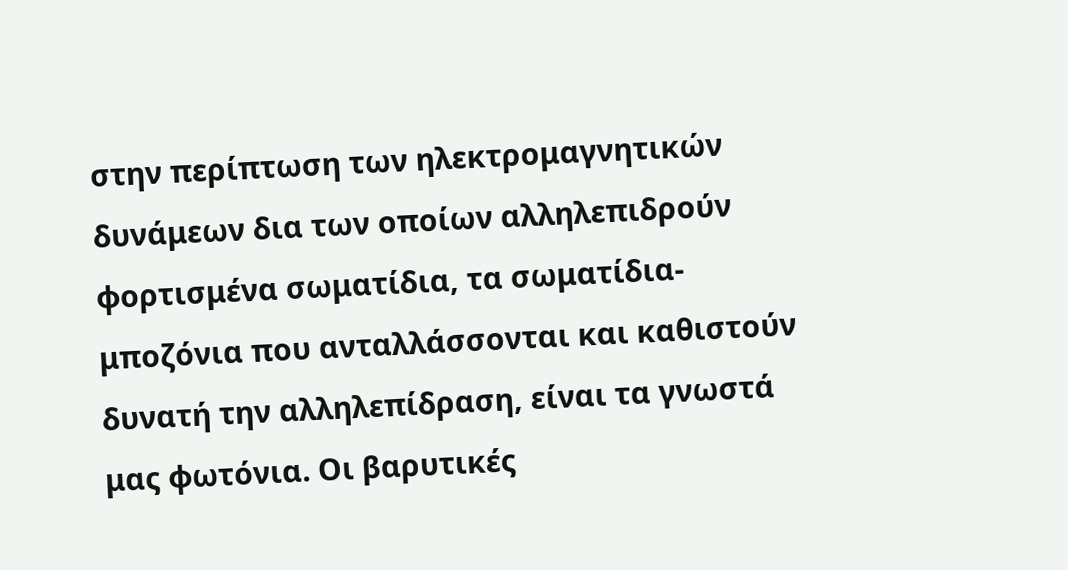στην περίπτωση των ηλεκτρομαγνητικών δυνάμεων δια των οποίων αλληλεπιδρούν φορτισμένα σωματίδια, τα σωματίδια-μποζόνια που ανταλλάσσονται και καθιστούν δυνατή την αλληλεπίδραση, είναι τα γνωστά μας φωτόνια. Οι βαρυτικές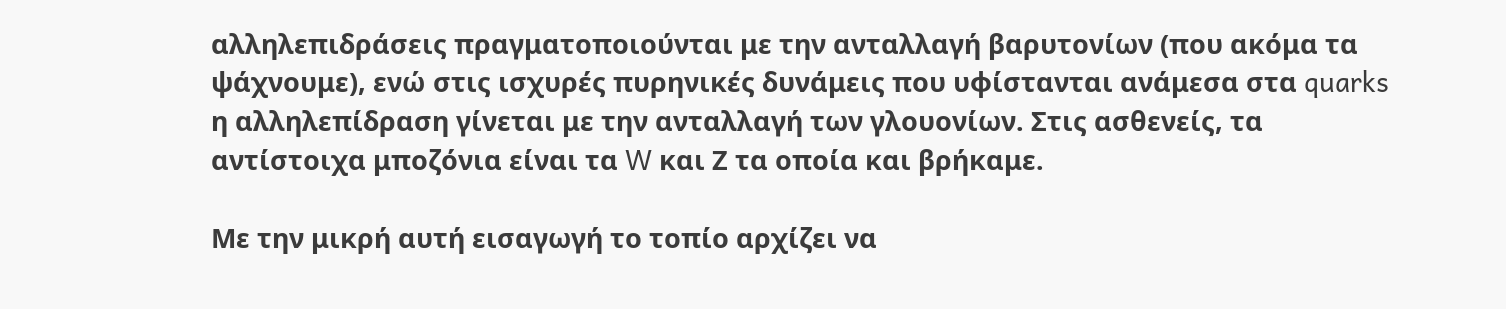αλληλεπιδράσεις πραγματοποιούνται με την ανταλλαγή βαρυτονίων (που ακόμα τα ψάχνουμε), ενώ στις ισχυρές πυρηνικές δυνάμεις που υφίστανται ανάμεσα στα quarks η αλληλεπίδραση γίνεται με την ανταλλαγή των γλουονίων. Στις ασθενείς, τα αντίστοιχα μποζόνια είναι τα W και Ζ τα οποία και βρήκαμε.

Με την μικρή αυτή εισαγωγή το τοπίο αρχίζει να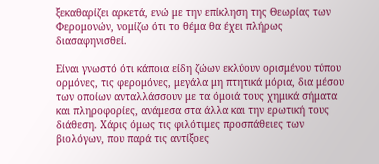ξεκαθαρίζει αρκετά, ενώ με την επίκληση της Θεωρίας των Φερομονών, νομίζω ότι το θέμα θα έχει πλήρως διασαφηνισθεί.

Είναι γνωστό ότι κάποια είδη ζώων εκλύουν ορισμένου τύπου ορμόνες, τις φερομόνες, μεγάλα μη πτητικά μόρια, δια μέσου των οποίων ανταλλάσσουν με τα όμοιά τους χημικά σήματα και πληροφορίες, ανάμεσα στα άλλα και την ερωτική τους διάθεση. Χάρις όμως τις φιλότιμες προσπάθειες των βιολόγων, που παρά τις αντίξοες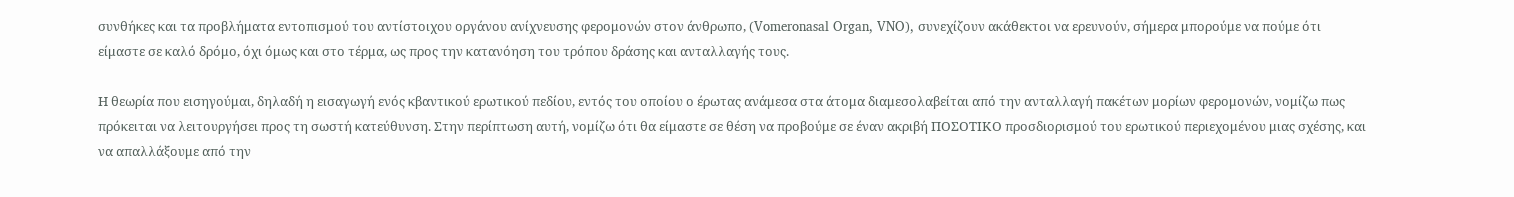συνθήκες και τα προβλήματα εντοπισμού του αντίστοιχου οργάνου ανίχνευσης φερομονών στον άνθρωπο, (Vomeronasal Organ, VNO), συνεχίζουν ακάθεκτοι να ερευνούν, σήμερα μπορούμε να πούμε ότι είμαστε σε καλό δρόμο, όχι όμως και στο τέρμα, ως προς την κατανόηση του τρόπου δράσης και ανταλλαγής τους.

Η θεωρία που εισηγούμαι, δηλαδή η εισαγωγή ενός κβαντικού ερωτικού πεδίου, εντός του οποίου ο έρωτας ανάμεσα στα άτομα διαμεσολαβείται από την ανταλλαγή πακέτων μορίων φερομονών, νομίζω πως πρόκειται να λειτουργήσει προς τη σωστή κατεύθυνση. Στην περίπτωση αυτή, νομίζω ότι θα είμαστε σε θέση να προβούμε σε έναν ακριβή ΠΟΣΟΤΙΚΟ προσδιορισμού του ερωτικού περιεχομένου μιας σχέσης, και να απαλλάξουμε από την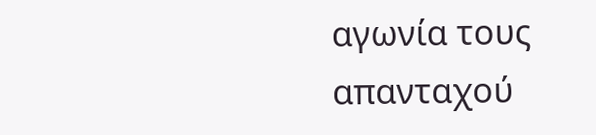αγωνία τους απανταχού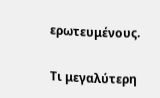ερωτευμένους.

Τι μεγαλύτερη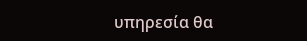υπηρεσία θα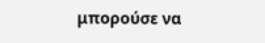μπορούσε να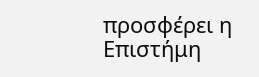προσφέρει η Επιστήμη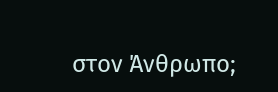στον Άνθρωπο;